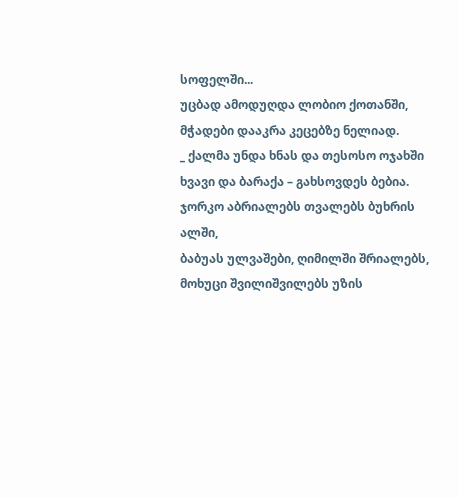სოფელში...
უცბად ამოდუღდა ლობიო ქოთანში,
მჭადები დააკრა კეცებზე ნელიად.
_ ქალმა უნდა ხნას და თესოსო ოჯახში
ხვავი და ბარაქა – გახსოვდეს ბებია.
ჯორკო აბრიალებს თვალებს ბუხრის ალში,
ბაბუას ულვაშები, ღიმილში შრიალებს,
მოხუცი შვილიშვილებს უზის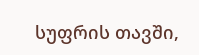სუფრის თავში,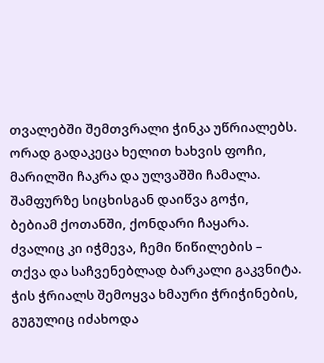თვალებში შემთვრალი ჭინკა უწრიალებს.
ორად გადაკეცა ხელით ხახვის ფოჩი,
მარილში ჩაკრა და ულვაშში ჩამალა.
შამფურზე სიცხისგან დაიწვა გოჭი,
ბებიამ ქოთანში, ქონდარი ჩაყარა.
ძვალიც კი იჭმევა, ჩემი წიწილების –
თქვა და საჩვენებლად ბარკალი გაკვნიტა.
ჭის ჭრიალს შემოყვა ხმაური ჭრიჭინების,
გუგულიც იძახოდა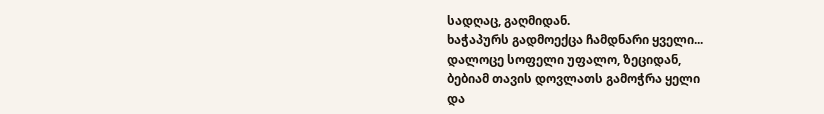სადღაც, გაღმიდან.
ხაჭაპურს გადმოექცა ჩამდნარი ყველი...
დალოცე სოფელი უფალო, ზეციდან,
ბებიამ თავის დოვლათს გამოჭრა ყელი
და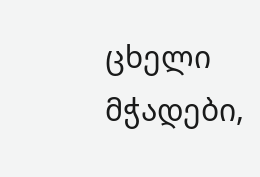ცხელი მჭადები,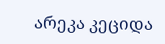არეკა კეციდა